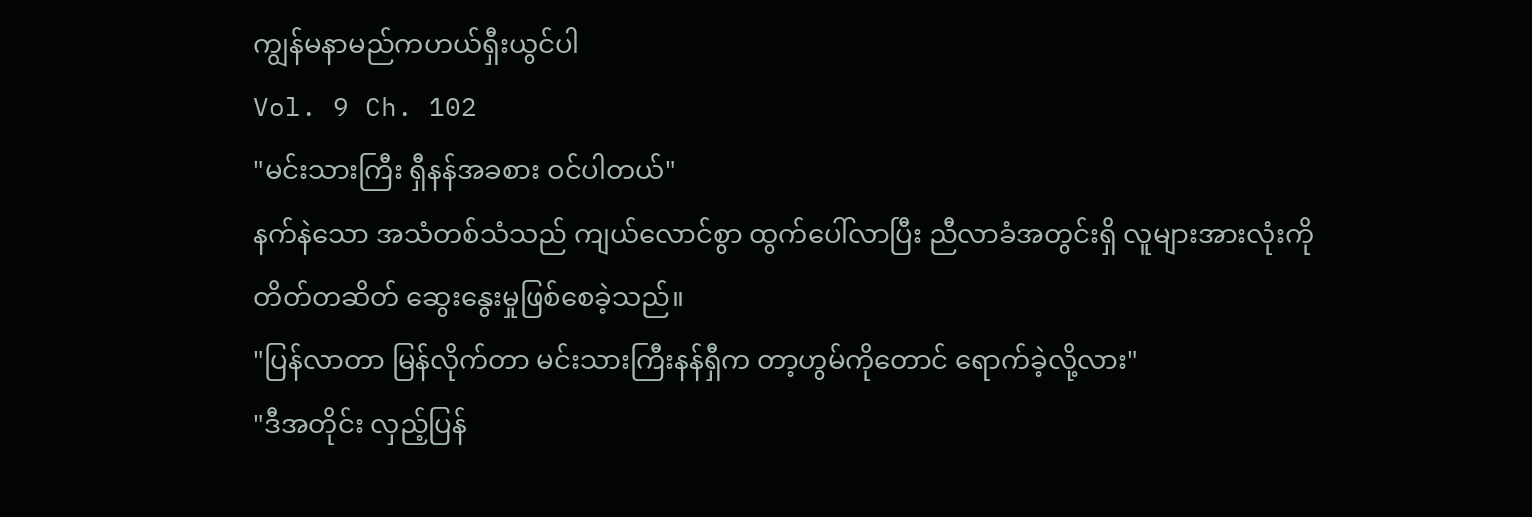ကျွန်မနာမည်ကဟယ်ရှီးယွင်ပါ
Vol. 9 Ch. 102
"မင်းသားကြီး ရှီနန်အခစား ဝင်ပါတယ်"
နက်နဲသော အသံတစ်သံသည် ကျယ်လောင်စွာ ထွက်ပေါ်လာပြီး ညီလာခံအတွင်းရှိ လူများအားလုံးကို တိတ်တဆိတ် ဆွေးနွေးမှုဖြစ်စေခဲ့သည်။
"ပြန်လာတာ မြန်လိုက်တာ မင်းသားကြီးနန်ရှီက တာ့ဟွမ်ကိုတောင် ရောက်ခဲ့လို့လား"
"ဒီအတိုင်း လှည့်ပြန်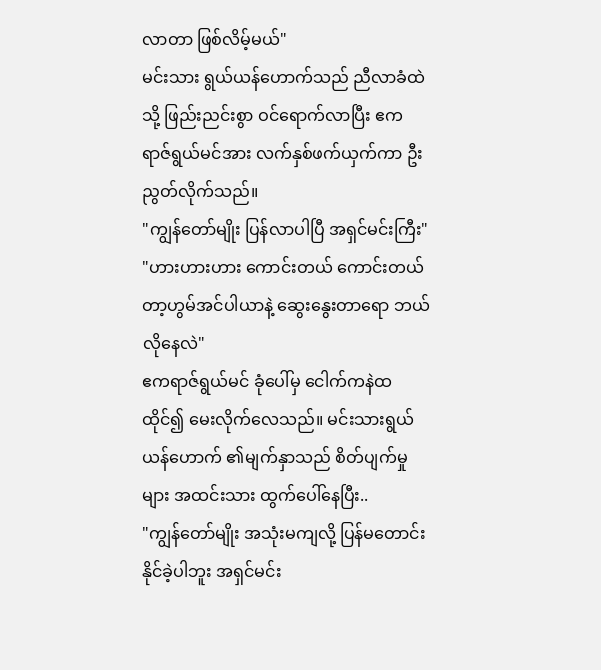လာတာ ဖြစ်လိမ့်မယ်"
မင်းသား ရွယ်ယန်ဟောက်သည် ညီလာခံထဲသို့ ဖြည်းညင်းစွာ ဝင်ရောက်လာပြီး ဧကရာဇ်ရွယ်မင်အား လက်နှစ်ဖက်ယှက်ကာ ဦးညွတ်လိုက်သည်။
"ကျွန်တော်မျိုး ပြန်လာပါပြီ အရှင်မင်းကြီး"
"ဟားဟားဟား ကောင်းတယ် ကောင်းတယ် တာ့ဟွမ်အင်ပါယာနဲ့ ဆွေးနွေးတာရော ဘယ်လိုနေလဲ"
ဧကရာဇ်ရွယ်မင် ခုံပေါ်မှ ငေါက်ကနဲထထိုင်၍ မေးလိုက်လေသည်။ မင်းသားရွယ်ယန်ဟောက် ၏မျက်နှာသည် စိတ်ပျက်မှုများ အထင်းသား ထွက်ပေါ်နေပြီး..
"ကျွန်တော်မျိုး အသုံးမကျလို့ ပြန်မတောင်းနိုင်ခဲ့ပါဘူး အရှင်မင်း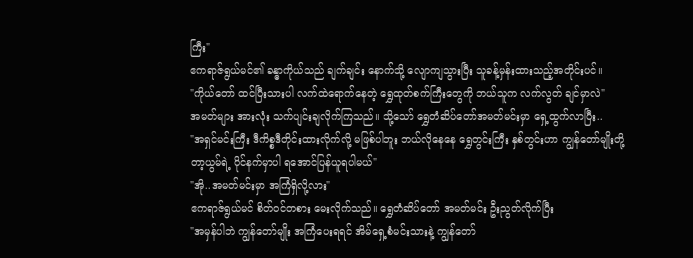ကြီး"
ဧကရာဇ်ရွယ်မင်၏ ခန္ဓာကိုယ်သည် ချက်ချင်း နောက်သို့ လျောကျသွားပြီး သူခန့်မှန်းထားသည့်အတိုင်းပင်။
"ကိုယ်တော် ထင်ပြီးသားပါ လက်ထဲရောက်နေတဲ့ ရွှေထုတ်စက်ကြီးတွေကို ဘယ်သူက လက်လွတ် ချင်မှာလဲ"
အမတ်များ အားလုံး သက်ပျင်းချလိုက်ကြသည်။ သို့သော် ရွှေတံဆိပ်တော်အမတ်မင်းမှာ ရှေ့ထွက်လာပြီး..
"အရှင်မင်းကြီး ဒီကိစ္စဒီတိုင်းထားလိုက်လို့ မဖြစ်ပါဘူး ဘယ်လိုနေနေ ရွှေတွင်းကြီး နှစ်တွင်းဟာ ကျွန်တော်မျိုးတို့ တာ့ယွမ်ရဲ့ ပိုင်နက်မှာပါ ရအောင်ပြန်ယူရပါမယ်"
"အို..အမတ်မင်းမှာ အကြံရှိလို့လား"
ဧကရာဇ်ရွယ်မင် စိတ်ဝင်တစား မေးလိုက်သည်။ ရွှေတံဆိပ်တော် အမတ်မင်း ဦးညွတ်လိုက်ပြီး
"အမှန်ပါဘဲ ကျွန်တော်မျိုး အကြံပေးရရင် အိမ်ရှေ့စံမင်းသားနဲ့ ကျွန်တော်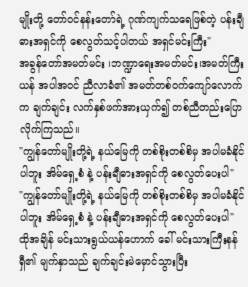မျိုးတို့ တော်ဝင်နန်းတော်ရဲ့ ဂုဏ်ကျက်သရေဖြစ်တဲ့ ပန်းချီဓားအရှင်ကို စေလွတ်သင့်ပါတယ် အရှင်မင်းကြီး"
အခွန်တော်အမတ်မင်း ၊ဘဏ္ဍာရေးအမတ်မင်း၊အမတ်ကြီးယန် အပါအဝင် ညီလာခံ၏ အမတ်တစ်ဝက်ကျော်လောက်က ချက်ချင်း လက်နှစ်ဖက်အားယှက်၍ တစ်ညီတည်းပြောလိုက်ကြသည်။
"ကျွန်တော်မျိုးတို့ရဲ့ နယ်မြေကို တစ်စိုးတစ်စိမှ အပါမခံနိုင်ပါဘူး အိမ်ရှေ့စံ နဲ့ ပန်းချီဓားအရှင်ကို စေလွတ်ပေးပါ"
"ကျွန်တော်မျိုးတို့ရဲ့ နယ်မြေကို တစ်စိုးတစ်စိမှ အပါမခံနိုင်ပါဘူး အိမ်ရှေ့စံ နဲ့ ပန်းချီဓားအရှင်ကို စေလွတ်ပေးပါ"
ထိုအချိန် မင်းသားရွယ်ယန်ဟောက် ခေါ် မင်းသားကြီးနန်ရှီ၏ မျက်နှာသည် ချက်ချင်းမဲမှောင်သွားပြီး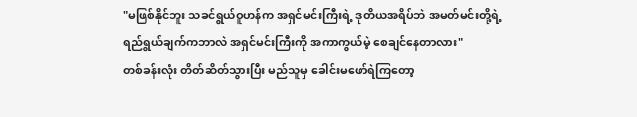"မဖြစ်နိုင်ဘူး သခင်ရွယ်ဝူဟန်က အရှင်မင်းကြီးရဲ့ ဒုတိယအရိပ်ဘဲ အမတ်မင်းတို့ရဲ့ရည်ရွယ်ချက်ကဘာလဲ အရှင်မင်းကြီးကို အကာကွယ်မဲ့ စေချင်နေတာလား"
တစ်ခန်းလုံး တိတ်ဆိတ်သွားပြီး မည်သူမှ ခေါင်းမဖော်ရဲကြတော့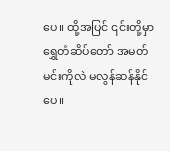ပေ။ ထို့အပြင် ၎င်းတို့မှာ ရွှေတံဆိပ်တော် အမတ်မင်းကိုလဲ မလွန်ဆန်နိုင်ပေ။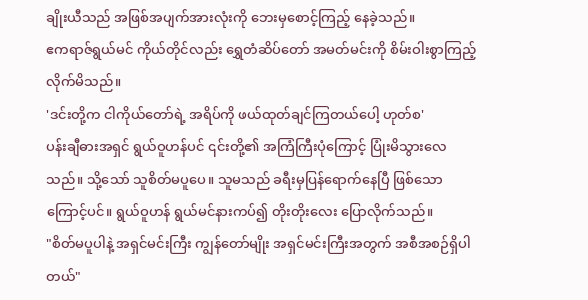ချိုးယီသည် အဖြစ်အပျက်အားလုံးကို ဘေးမှစောင့်ကြည့် နေခဲ့သည်။
ဧကရာဇ်ရွယ်မင် ကိုယ်တိုင်လည်း ရွှေတံဆိပ်တော် အမတ်မင်းကို စိမ်းဝါးစွာကြည့်လိုက်မိသည်။
'ဒင်းတို့က ငါကိုယ်တော်ရဲ့ အရိပ်ကို ဖယ်ထုတ်ချင်ကြတယ်ပေါ့ ဟုတ်စ'
ပန်းချီဓားအရှင် ရွယ်ဝူဟန်ပင် ၎င်းတို့၏ အကြံကြီးပုံကြောင့် ပြုံးမိသွားလေသည်။ သို့သော် သူစိတ်မပူပေ။ သူမသည် ခရီးမှပြန်ရောက်နေပြီ ဖြစ်သောကြောင့်ပင်။ ရွယ်ဝူဟန် ရွယ်မင်နားကပ်၍ တိုးတိုးလေး ပြောလိုက်သည်။
"စိတ်မပူပါနဲ့ အရှင်မင်းကြီး ကျွန်တော်မျိုး အရှင်မင်းကြီးအတွက် အစီအစဉ်ရှိပါတယ်"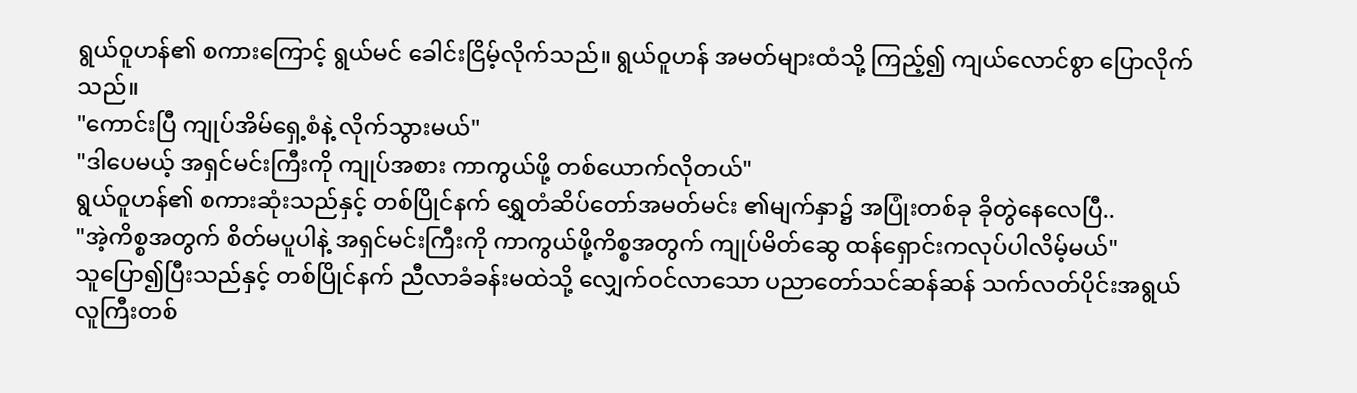ရွယ်ဝူဟန်၏ စကားကြောင့် ရွယ်မင် ခေါင်းငြိမ့်လိုက်သည်။ ရွယ်ဝူဟန် အမတ်များထံသို့ ကြည့်၍ ကျယ်လောင်စွာ ပြောလိုက်သည်။
"ကောင်းပြီ ကျုပ်အိမ်ရှေ့စံနဲ့ လိုက်သွားမယ်"
"ဒါပေမယ့် အရှင်မင်းကြီးကို ကျုပ်အစား ကာကွယ်ဖို့ တစ်ယောက်လိုတယ်"
ရွယ်ဝူဟန်၏ စကားဆုံးသည်နှင့် တစ်ပြိုင်နက် ရွှေတံဆိပ်တော်အမတ်မင်း ၏မျက်နှာ၌ အပြုံးတစ်ခု ခိုတွဲနေလေပြီ..
"အဲ့ကိစ္စအတွက် စိတ်မပူပါနဲ့ အရှင်မင်းကြီးကို ကာကွယ်ဖို့ကိစ္စအတွက် ကျုပ်မိတ်ဆွေ ထန်ရှောင်းကလုပ်ပါလိမ့်မယ်"
သူပြော၍ပြီးသည်နှင့် တစ်ပြိုင်နက် ညီလာခံခန်းမထဲသို့ လျှေက်ဝင်လာသော ပညာတော်သင်ဆန်ဆန် သက်လတ်ပိုင်းအရွယ် လူကြီးတစ်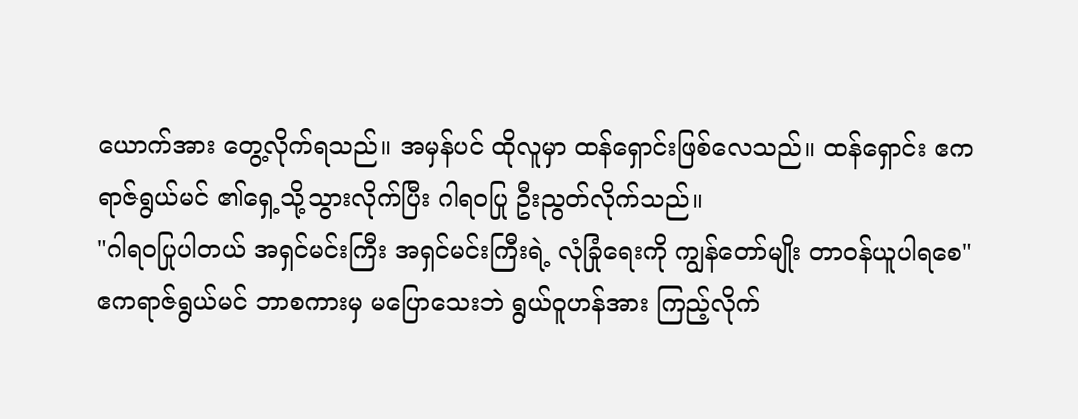ယောက်အား တွေ့လိုက်ရသည်။ အမှန်ပင် ထိုလူမှာ ထန်ရှောင်းဖြစ်လေသည်။ ထန်ရှောင်း ဧကရာဇ်ရွယ်မင် ၏ရှေ့သို့သွားလိုက်ပြီး ဂါရဝပြု ဦးညွတ်လိုက်သည်။
"ဂါရဝပြုပါတယ် အရှင်မင်းကြီး အရှင်မင်းကြီးရဲ့ လုံခြုံရေးကို ကျွန်တော်မျိုး တာဝန်ယူပါရစေ"
ဧကရာဇ်ရွယ်မင် ဘာစကားမှ မပြောသေးဘဲ ရွယ်ဝူဟန်အား ကြည့်လိုက်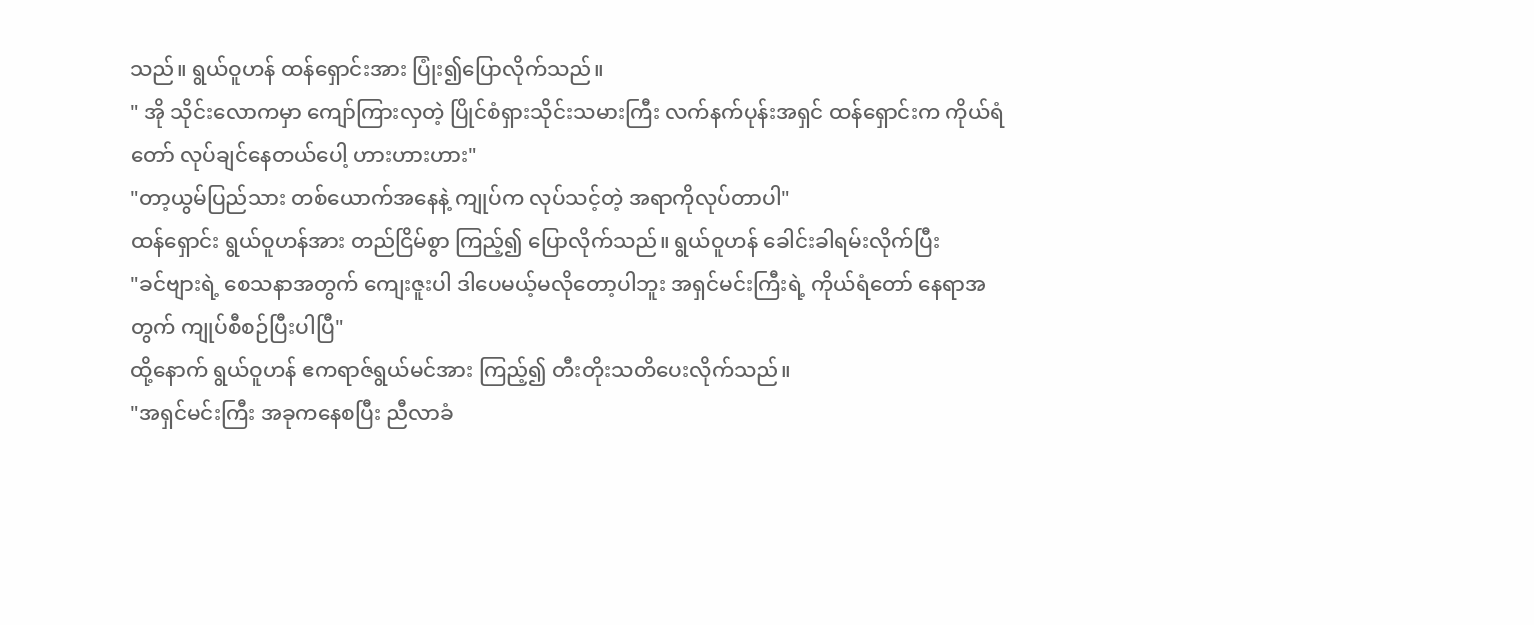သည်။ ရွယ်ဝူဟန် ထန်ရှောင်းအား ပြုံး၍ပြောလိုက်သည်။
" အို သိုင်းလောကမှာ ကျော်ကြားလှတဲ့ ပြိုင်စံရှားသိုင်းသမားကြီး လက်နက်ပုန်းအရှင် ထန်ရှောင်းက ကိုယ်ရံတော် လုပ်ချင်နေတယ်ပေါ့ ဟားဟားဟား"
"တာ့ယွမ်ပြည်သား တစ်ယောက်အနေနဲ့ ကျုပ်က လုပ်သင့်တဲ့ အရာကိုလုပ်တာပါ"
ထန်ရှောင်း ရွယ်ဝူဟန်အား တည်ငြိမ်စွာ ကြည့်၍ ပြောလိုက်သည်။ ရွယ်ဝူဟန် ခေါင်းခါရမ်းလိုက်ပြီး
"ခင်ဗျားရဲ့ စေသနာအတွက် ကျေးဇူးပါ ဒါပေမယ့်မလိုတော့ပါဘူး အရှင်မင်းကြီးရဲ့ ကိုယ်ရံတော် နေရာအတွက် ကျုပ်စီစဉ်ပြီးပါပြီ"
ထို့နောက် ရွယ်ဝူဟန် ဧကရာဇ်ရွယ်မင်အား ကြည့်၍ တီးတိုးသတိပေးလိုက်သည်။
"အရှင်မင်းကြီး အခုကနေစပြီး ညီလာခံ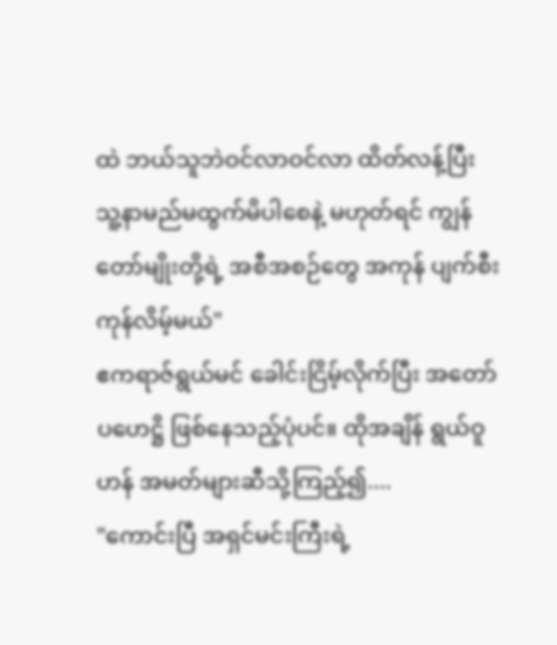ထဲ ဘယ်သူဘဲဝင်လာဝင်လာ ထိတ်လန့်ပြီး သူ့နာမည်မထွက်မိပါစေနဲ့ မဟုတ်ရင် ကျွန်တော်မျိုးတို့ရဲ့ အစီအစဉ်တွေ အကုန် ပျက်စီးကုန်လိမ့်မယ်"
ဧကရာဇ်ရွယ်မင် ခေါင်းငြိမ့်လိုက်ပြီး အတော်ပဟေဋ္ဌိ ဖြစ်နေသည့်ပုံပင်။ ထိုအချိန် ရွယ်ဝူဟန် အမတ်များဆီသို့ကြည့်၍....
"ကောင်းပြီ အရှင်မင်းကြီးရဲ့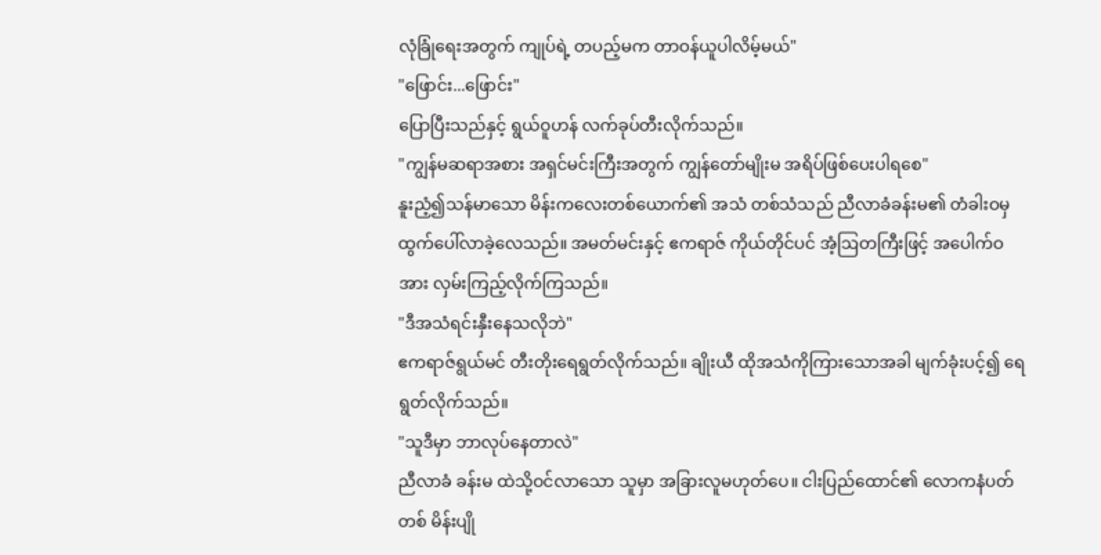လုံခြုံရေးအတွက် ကျုပ်ရဲ့ တပည့်မက တာဝန်ယူပါလိမ့်မယ်"
"ဖြောင်း...ဖြောင်း"
ပြောပြီးသည်နှင့် ရွယ်ဝူဟန် လက်ခုပ်တီးလိုက်သည်။
"ကျွန်မဆရာအစား အရှင်မင်းကြီးအတွက် ကျွန်တော်မျိုးမ အရိပ်ဖြစ်ပေးပါရစေ"
နူးညံ့၍သန်မာသော မိန်းကလေးတစ်ယောက်၏ အသံ တစ်သံသည် ညီလာခံခန်းမ၏ တံခါးဝမှ ထွက်ပေါ်လာခဲ့လေသည်။ အမတ်မင်းနှင့် ဧကရာဇ် ကိုယ်တိုင်ပင် အံ့ဩတကြီးဖြင့် အပေါက်ဝအား လှမ်းကြည့်လိုက်ကြသည်။
"ဒီအသံရင်းနှီးနေသလိုဘဲ"
ဧကရာဇ်ရွယ်မင် တီးတိုးရေရွတ်လိုက်သည်။ ချိုးယီ ထိုအသံကိုကြားသောအခါ မျက်ခုံးပင့်၍ ရေရွတ်လိုက်သည်။
"သူဒီမှာ ဘာလုပ်နေတာလဲ"
ညီလာခံ ခန်းမ ထဲသို့ဝင်လာသော သူမှာ အခြားလူမဟုတ်ပေ။ ငါးပြည်ထောင်၏ လောကနံပတ်တစ် မိန်းပျို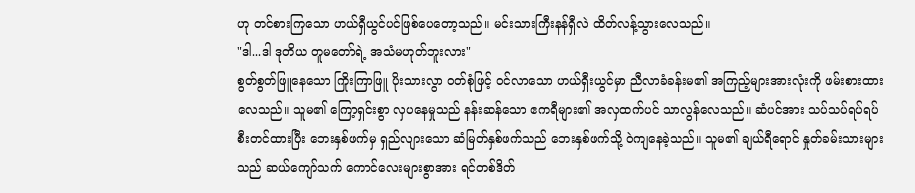ဟု တင်စားကြသော ဟယ်ရှီယွင်ပင်ဖြစ်ပေတော့သည်။ မင်းသားကြီးနန်ရှီလဲ ထိတ်လန့်သွားလေသည်။
"ဒါ...ဒါ ဒုတိယ တူမတော်ရဲ့ အသံမဟုတ်ဘူးလား"
စွတ်စွတ်ဖြူနေသော ကြိုးကြာဖြူ ပိုးသားလွာ ဝတ်စုံဖြင့် ဝင်လာသော ဟယ်ရှီးယွင်မှာ ညီလာခံခန်းမ၏ အကြည့်များအားလုံးကို ဖမ်းစားထားလေသည်။ သူမ၏ ကြော့ရှင်းစွာ လှပနေမှုသည် နန်းဆန်သော ဧကရီများ၏ အလှထက်ပင် သာလွန်လေသည်။ ဆံပင်အား သပ်သပ်ရပ်ရပ် စီးတင်ထားပြီး ဘေးနှစ်ဖက်မှ ရှည်လျားသော ဆံမြတ်နှစ်ဖက်သည် ဘေးနှစ်ဖက်သို့ ဝဲကျနေခဲ့သည်။ သူမ၏ ချယ်ရီရောင် နှုတ်ခမ်းသားများသည် ဆယ်ကျော်သက် ကောင်လေးများစွာအား ရင်တစ်ဒိတ်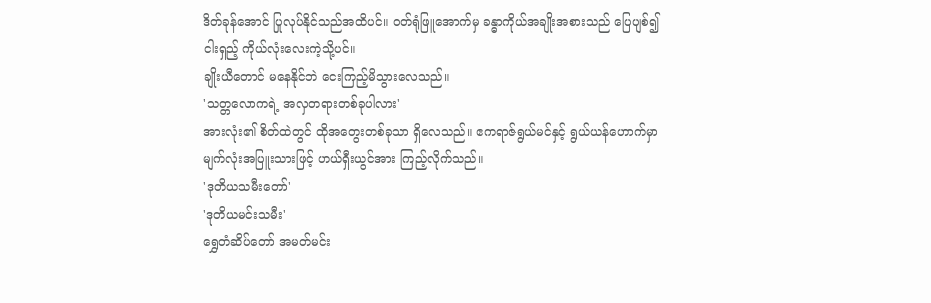ဒိတ်ခုန်အောင် ပြုလုပ်နိုင်သည်အထိပင်။ ဝတ်ရုံဖြူအောက်မှ ခန္ဓာကိုယ်အချိုးအစားသည် ပြေပျစ်၍ ငါးရှည့် ကိုယ်လုံးလေးကဲ့သို့ပင်။
ချိုးယီတောင် မနေနိုင်ဘဲ ငေးကြည့်မိသွားလေသည်။
'သတ္တလောကရဲ့ အလှတရားတစ်ခုပါလား'
အားလုံး၏ စိတ်ထဲတွင် ထိုအတွေးတစ်ခုသာ ရှိလေသည်။ ဧကရာဇ်ရွယ်မင်နှင့် ရွယ်ယန်ဟောက်မှာ မျက်လုံးအပြူးသားဖြင့် ဟယ်ရှီးယွင်အား ကြည့်လိုက်သည်။
'ဒုတိယသမီးတော်'
'ဒုတိယမင်းသမီး'
ရွှေတံဆိပ်တော် အမတ်မင်း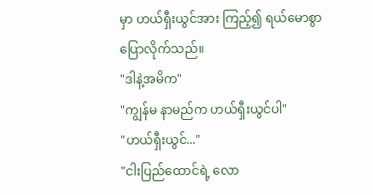မှာ ဟယ်ရှီးယွင်အား ကြည့်၍ ရယ်မောစွာပြောလိုက်သည်။
"ဒါနဲ့အမိက"
"ကျွန်မ နာမည်က ဟယ်ရှီးယွင်ပါ"
"ဟယ်ရှီးယွင်..."
"ငါးပြည်ထောင်ရဲ့ လော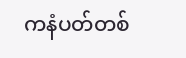ကနံပတ်တစ်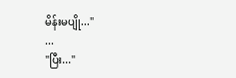မိန်းမပျို..."
...
"ပြီး..."